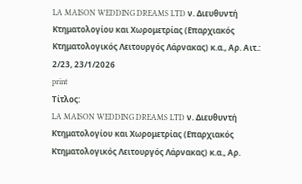LA MAISON WEDDING DREAMS LTD ν. Διευθυντή Κτηματολογίου και Χωρομετρίας (Επαρχιακός Κτηματολογικός Λειτουργός Λάρνακας) κ.α., Αρ. Αιτ.: 2/23, 23/1/2026
print
Τίτλος:
LA MAISON WEDDING DREAMS LTD ν. Διευθυντή Κτηματολογίου και Χωρομετρίας (Επαρχιακός Κτηματολογικός Λειτουργός Λάρνακας) κ.α., Αρ.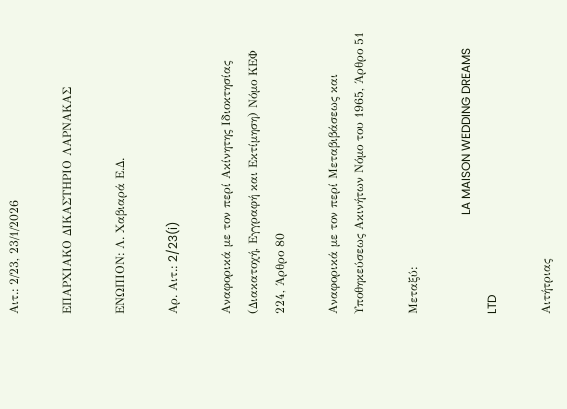Αιτ.: 2/23, 23/1/2026

ΕΠΑΡΧΙΑΚΟ ΔΙΚΑΣΤΗΡΙΟ ΛΑΡΝΑΚΑΣ

ΕΝΩΠΙΟΝ: Λ. Χαβιαρά Ε.Δ.

Αρ. Αιτ.: 2/23(i)

Aναφορικά με τον περί Ακίνητης Ιδιοκτησίας (Διακατοχή, Εγγραφή και Εκτίμηση) Νόμο ΚΕΦ 224, Άρθρο 80

Αναφορικά με τον περί Μεταβιβάσεως και Υποθηκεύσεως Ακινήτων Νόμο του 1965, Άρθρο 51

Μεταξύ:

                                 LA MAISON WEDDING DREAMS LTD

Αιτήτριας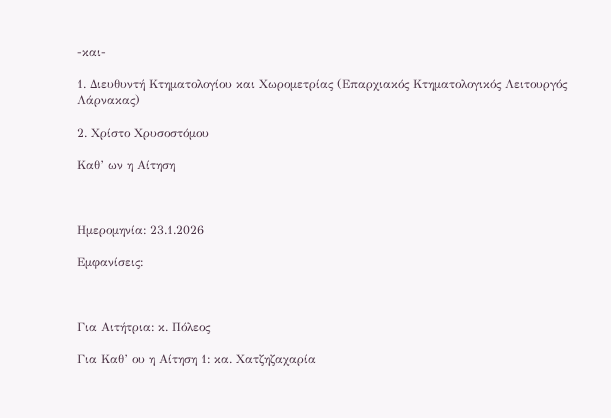-και-

1. Διευθυντή Κτηματολογίου και Χωρομετρίας (Επαρχιακός Κτηματολογικός Λειτουργός Λάρνακας)

2. Χρίστο Χρυσοστόμου

Καθ’ ων η Αίτηση



Ημερομηνία: 23.1.2026

Εμφανίσεις:



Για Αιτήτρια: κ. Πόλεος

Για Καθ’ ου η Αίτηση 1: κα. Χατζηζαχαρία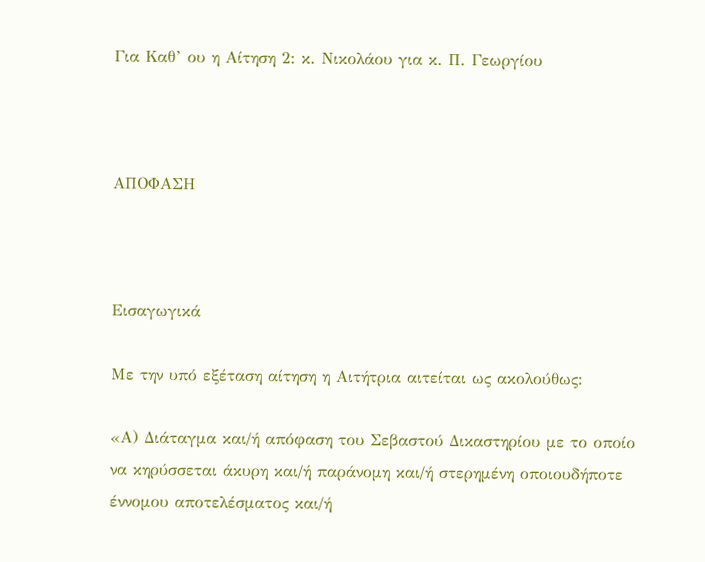Για Καθ’ ου η Αίτηση 2: κ. Νικολάου για κ. Π. Γεωργίου



ΑΠΟΦΑΣΗ



Εισαγωγικά

Με την υπό εξέταση αίτηση η Αιτήτρια αιτείται ως ακολούθως:

«Α) Διάταγμα και/ή απόφαση του Σεβαστού Δικαστηρίου με το οποίο να κηρύσσεται άκυρη και/ή παράνομη και/ή στερημένη οποιουδήποτε έννομου αποτελέσματος και/ή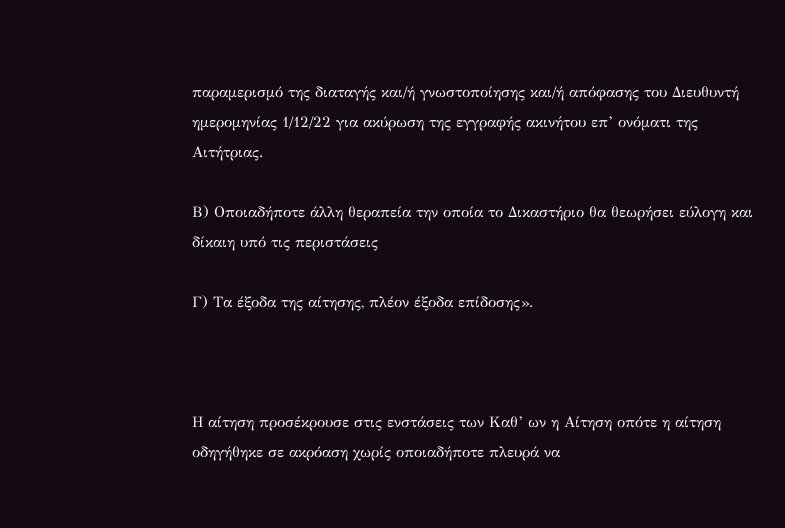παραμερισμό της διαταγής και/ή γνωστοποίησης και/ή απόφασης του Διευθυντή ημερομηνίας 1/12/22 για ακύρωση της εγγραφής ακινήτου επ’ ονόματι της Αιτήτριας.

Β) Οποιαδήποτε άλλη θεραπεία την οποία το Δικαστήριο θα θεωρήσει εύλογη και δίκαιη υπό τις περιστάσεις

Γ) Τα έξοδα της αίτησης, πλέον έξοδα επίδοσης».



Η αίτηση προσέκρουσε στις ενστάσεις των Καθ’ ων η Αίτηση οπότε η αίτηση οδηγήθηκε σε ακρόαση χωρίς οποιαδήποτε πλευρά να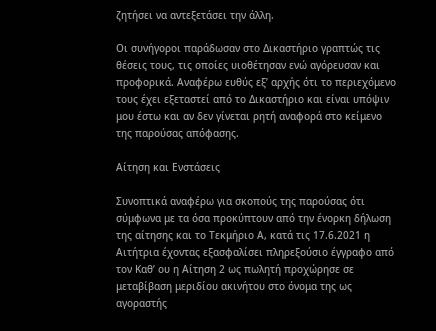ζητήσει να αντεξετάσει την άλλη.

Οι συνήγοροι παράδωσαν στο Δικαστήριο γραπτώς τις θέσεις τους, τις οποίες υιοθέτησαν ενώ αγόρευσαν και προφορικά. Αναφέρω ευθύς εξ’ αρχής ότι το περιεχόμενο τους έχει εξεταστεί από το Δικαστήριο και είναι υπόψιν μου έστω και αν δεν γίνεται ρητή αναφορά στο κείμενο της παρούσας απόφασης.

Αίτηση και Ενστάσεις

Συνοπτικά αναφέρω για σκοπούς της παρούσας ότι σύμφωνα με τα όσα προκύπτουν από την ένορκη δήλωση της αίτησης και το Τεκμήριο Α, κατά τις 17.6.2021 η Αιτήτρια έχοντας εξασφαλίσει πληρεξούσιο έγγραφο από τον Καθ’ ου η Αίτηση 2 ως πωλητή προχώρησε σε μεταβίβαση μεριδίου ακινήτου στο όνομα της ως αγοραστής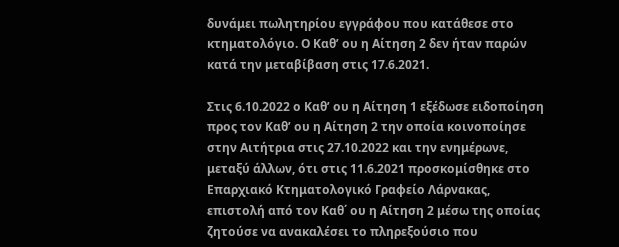δυνάμει πωλητηρίου εγγράφου που κατάθεσε στο κτηματολόγιο. Ο Καθ’ ου η Αίτηση 2 δεν ήταν παρών κατά την μεταβίβαση στις 17.6.2021.

Στις 6.10.2022 ο Καθ’ ου η Αίτηση 1 εξέδωσε ειδοποίηση προς τον Καθ’ ου η Αίτηση 2 την οποία κοινοποίησε στην Αιτήτρια στις 27.10.2022 και την ενημέρωνε, μεταξύ άλλων, ότι στις 11.6.2021 προσκομίσθηκε στο Επαρχιακό Κτηματολογικό Γραφείο Λάρνακας, επιστολή από τον Καθ΄ ου η Αίτηση 2 μέσω της οποίας ζητούσε να ανακαλέσει το πληρεξούσιο που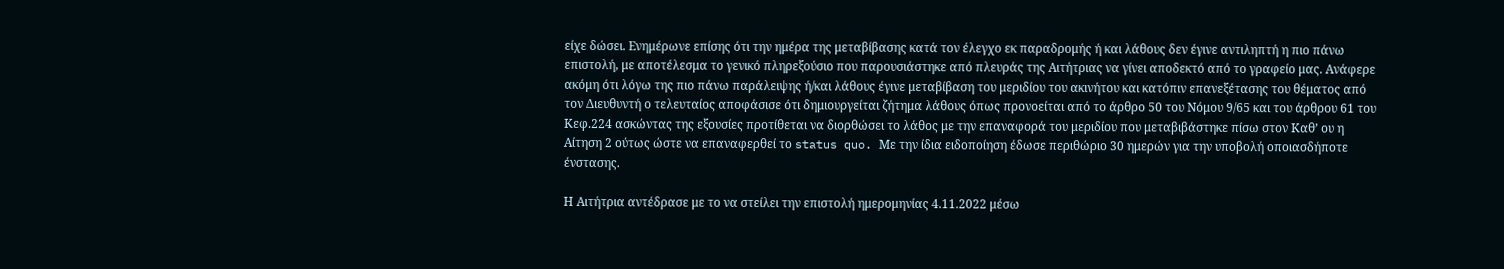είχε δώσει. Ενημέρωνε επίσης ότι την ημέρα της μεταβίβασης κατά τον έλεγχο εκ παραδρομής ή και λάθους δεν έγινε αντιληπτή η πιο πάνω επιστολή, με αποτέλεσμα το γενικό πληρεξούσιο που παρουσιάστηκε από πλευράς της Αιτήτριας να γίνει αποδεκτό από το γραφείο μας. Ανάφερε ακόμη ότι λόγω της πιο πάνω παράλειψης ή/και λάθους έγινε μεταβίβαση του μεριδίου του ακινήτου και κατόπιν επανεξέτασης του θέματος από τον Διευθυντή ο τελευταίος αποφάσισε ότι δημιουργείται ζήτημα λάθους όπως προνοείται από το άρθρο 50 του Νόμου 9/65 και του άρθρου 61 του Κεφ.224 ασκώντας της εξουσίες προτίθεται να διορθώσει το λάθος με την επαναφορά του μεριδίου που μεταβιβάστηκε πίσω στον Καθ’ ου η Αίτηση 2 ούτως ώστε να επαναφερθεί το status quo. Με την ίδια ειδοποίηση έδωσε περιθώριο 30 ημερών για την υποβολή οποιασδήποτε ένστασης.

Η Αιτήτρια αντέδρασε με το να στείλει την επιστολή ημερομηνίας 4.11.2022 μέσω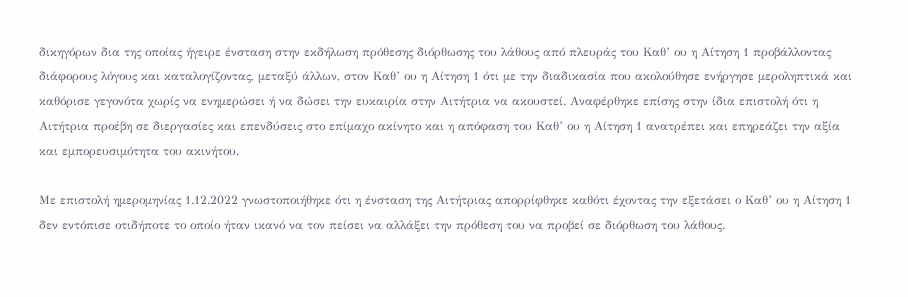δικηγόρων δια της οποίας ήγειρε ένσταση στην εκδήλωση πρόθεσης διόρθωσης του λάθους από πλευράς του Καθ’ ου η Αίτηση 1 προβάλλοντας διάφορους λόγους και καταλογίζοντας, μεταξύ άλλων, στον Καθ’ ου η Αίτηση 1 ότι με την διαδικασία που ακολούθησε ενήργησε μεροληπτικά και καθόρισε γεγονότα χωρίς να ενημερώσει ή να δώσει την ευκαιρία στην Αιτήτρια να ακουστεί. Αναφέρθηκε επίσης στην ίδια επιστολή ότι η Αιτήτρια προέβη σε διεργασίες και επενδύσεις στο επίμαχο ακίνητο και η απόφαση του Καθ’ ου η Αίτηση 1 ανατρέπει και επηρεάζει την αξία και εμπορευσιμότητα του ακινήτου.

Με επιστολή ημερομηνίας 1.12.2022 γνωστοποιήθηκε ότι η ένσταση της Αιτήτριας απορρίφθηκε καθότι έχοντας την εξετάσει ο Καθ’ ου η Αίτηση 1 δεν εντόπισε οτιδήποτε το οποίο ήταν ικανό να τον πείσει να αλλάξει την πρόθεση του να προβεί σε διόρθωση του λάθους.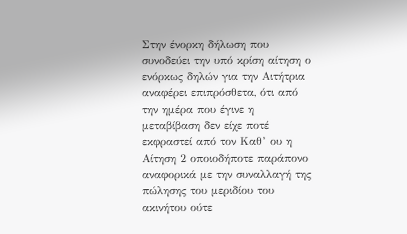Στην ένορκη δήλωση που συνοδεύει την υπό κρίση αίτηση ο ενόρκως δηλών για την Αιτήτρια αναφέρει επιπρόσθετα, ότι από την ημέρα που έγινε η μεταβίβαση δεν είχε ποτέ εκφραστεί από τον Καθ’ ου η Αίτηση 2 οποιοδήποτε παράπονο αναφορικά με την συναλλαγή της πώλησης του μεριδίου του ακινήτου ούτε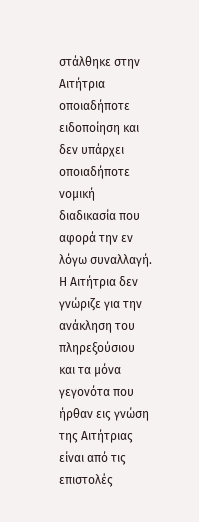στάλθηκε στην Αιτήτρια οποιαδήποτε ειδοποίηση και δεν υπάρχει οποιαδήποτε νομική διαδικασία που αφορά την εν λόγω συναλλαγή. Η Αιτήτρια δεν γνώριζε για την ανάκληση του πληρεξούσιου και τα μόνα γεγονότα που ήρθαν εις γνώση της Αιτήτριας είναι από τις επιστολές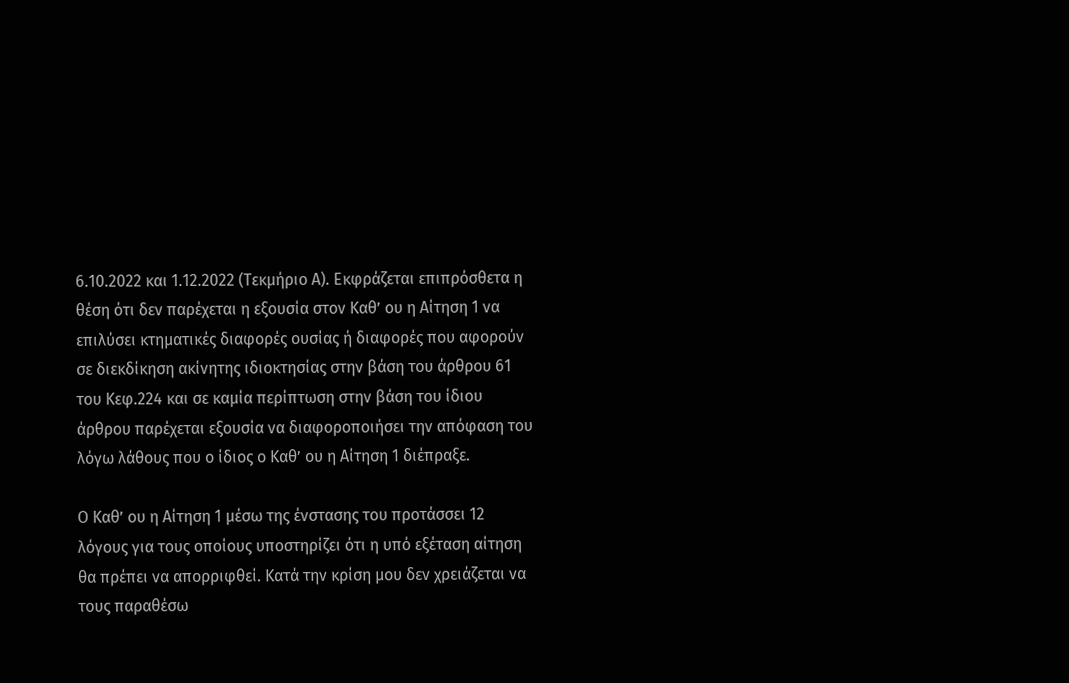6.10.2022 και 1.12.2022 (Τεκμήριο Α). Εκφράζεται επιπρόσθετα η θέση ότι δεν παρέχεται η εξουσία στον Καθ’ ου η Αίτηση 1 να επιλύσει κτηματικές διαφορές ουσίας ή διαφορές που αφορούν σε διεκδίκηση ακίνητης ιδιοκτησίας στην βάση του άρθρου 61 του Κεφ.224 και σε καμία περίπτωση στην βάση του ίδιου άρθρου παρέχεται εξουσία να διαφοροποιήσει την απόφαση του  λόγω λάθους που ο ίδιος ο Καθ’ ου η Αίτηση 1 διέπραξε.

Ο Καθ’ ου η Αίτηση 1 μέσω της ένστασης του προτάσσει 12 λόγους για τους οποίους υποστηρίζει ότι η υπό εξέταση αίτηση θα πρέπει να απορριφθεί. Κατά την κρίση μου δεν χρειάζεται να τους παραθέσω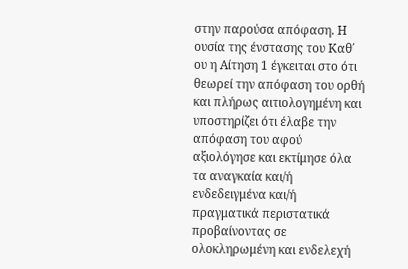στην παρούσα απόφαση. Η ουσία της ένστασης του Καθ΄ ου η Αίτηση 1 έγκειται στο ότι θεωρεί την απόφαση του ορθή και πλήρως αιτιολογημένη και υποστηρίζει ότι έλαβε την απόφαση του αφού αξιολόγησε και εκτίμησε όλα τα αναγκαία και/ή ενδεδειγμένα και/ή πραγματικά περιστατικά προβαίνοντας σε ολοκληρωμένη και ενδελεχή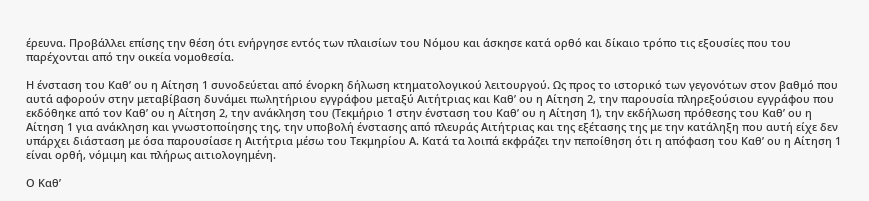έρευνα. Προβάλλει επίσης την θέση ότι ενήργησε εντός των πλαισίων του Νόμου και άσκησε κατά ορθό και δίκαιο τρόπο τις εξουσίες που του παρέχονται από την οικεία νομοθεσία.

Η ένσταση του Καθ’ ου η Αίτηση 1 συνοδεύεται από ένορκη δήλωση κτηματολογικού λειτουργού. Ως προς το ιστορικό των γεγονότων στον βαθμό που αυτά αφορούν στην μεταβίβαση δυνάμει πωλητήριου εγγράφου μεταξύ Αιτήτριας και Καθ’ ου η Αίτηση 2, την παρουσία πληρεξούσιου εγγράφου που εκδόθηκε από τον Καθ’ ου η Αίτηση 2, την ανάκληση του (Τεκμήριο 1 στην ένσταση του Καθ’ ου η Αίτηση 1), την εκδήλωση πρόθεσης του Καθ’ ου η Αίτηση 1 για ανάκληση και γνωστοποίησης της, την υποβολή ένστασης από πλευράς Αιτήτριας και της εξέτασης της με την κατάληξη που αυτή είχε δεν υπάρχει διάσταση με όσα παρουσίασε η Αιτήτρια μέσω του Τεκμηρίου Α. Κατά τα λοιπά εκφράζει την πεποίθηση ότι η απόφαση του Καθ’ ου η Αίτηση 1 είναι ορθή, νόμιμη και πλήρως αιτιολογημένη.

Ο Καθ’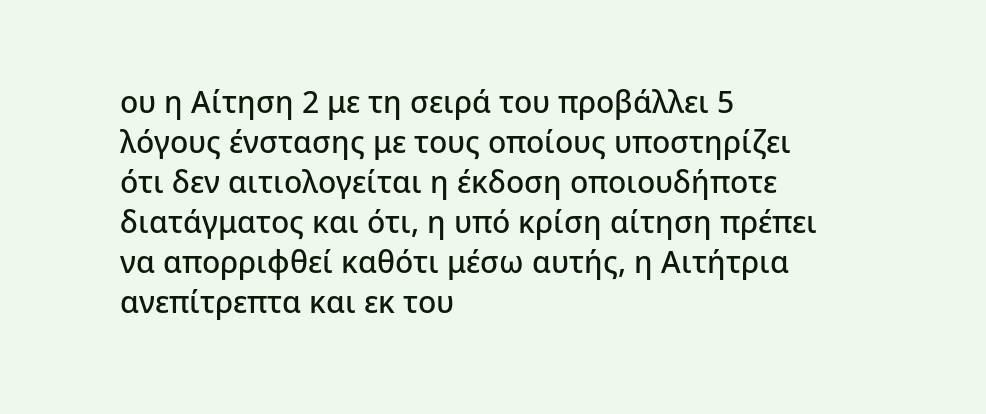ου η Αίτηση 2 με τη σειρά του προβάλλει 5 λόγους ένστασης με τους οποίους υποστηρίζει ότι δεν αιτιολογείται η έκδοση οποιουδήποτε διατάγματος και ότι, η υπό κρίση αίτηση πρέπει να απορριφθεί καθότι μέσω αυτής, η Αιτήτρια ανεπίτρεπτα και εκ του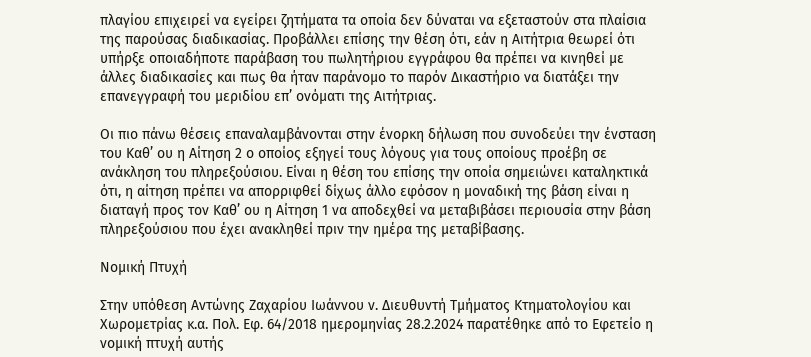πλαγίου επιχειρεί να εγείρει ζητήματα τα οποία δεν δύναται να εξεταστούν στα πλαίσια της παρούσας διαδικασίας. Προβάλλει επίσης την θέση ότι, εάν η Αιτήτρια θεωρεί ότι υπήρξε οποιαδήποτε παράβαση του πωλητήριου εγγράφου θα πρέπει να κινηθεί με άλλες διαδικασίες και πως θα ήταν παράνομο το παρόν Δικαστήριο να διατάξει την επανεγγραφή του μεριδίου επ’ ονόματι της Αιτήτριας.

Οι πιο πάνω θέσεις επαναλαμβάνονται στην ένορκη δήλωση που συνοδεύει την ένσταση του Καθ’ ου η Αίτηση 2 ο οποίος εξηγεί τους λόγους για τους οποίους προέβη σε ανάκληση του πληρεξούσιου. Είναι η θέση του επίσης την οποία σημειώνει καταληκτικά ότι, η αίτηση πρέπει να απορριφθεί δίχως άλλο εφόσον η μοναδική της βάση είναι η διαταγή προς τον Καθ’ ου η Αίτηση 1 να αποδεχθεί να μεταβιβάσει περιουσία στην βάση πληρεξούσιου που έχει ανακληθεί πριν την ημέρα της μεταβίβασης.

Νομική Πτυχή

Στην υπόθεση Αντώνης Ζαχαρίου Ιωάννου ν. Διευθυντή Τμήματος Κτηματολογίου και Χωρομετρίας κ.α. Πολ. Εφ. 64/2018 ημερομηνίας 28.2.2024 παρατέθηκε από το Εφετείο η νομική πτυχή αυτής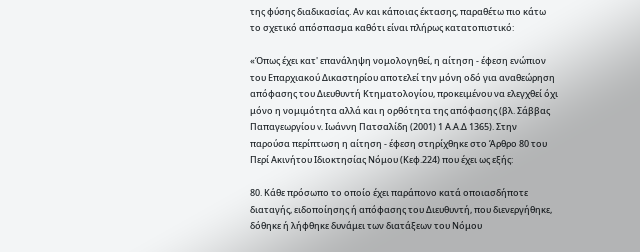της φύσης διαδικασίας. Αν και κάποιας έκτασης, παραθέτω πιο κάτω το σχετικό απόσπασμα καθότι είναι πλήρως κατατοπιστικό:

«Όπως έχει κατ' επανάληψη νομολογηθεί, η αίτηση - έφεση ενώπιον του Επαρχιακού Δικαστηρίου αποτελεί την μόνη οδό για αναθεώρηση απόφασης του Διευθυντή Κτηματολογίου, προκειμένου να ελεγχθεί όχι μόνο η νομιμότητα αλλά και η ορθότητα της απόφασης (βλ. Σάββας Παπαγεωργίου v. Ιωάννη Πατσαλίδη (2001) 1 Α.Α.Δ 1365). Στην παρούσα περίπτωση η αίτηση - έφεση στηρίχθηκε στο Άρθρο 80 του Περί Ακινήτου Ιδιοκτησίας Νόμου (Κεφ.224) που έχει ως εξής:

80. Κάθε πρόσωπο το οποίο έχει παράπονο κατά οποιασδήποτε διαταγής, ειδοποίησης ή απόφασης του Διευθυντή, που διενεργήθηκε, δόθηκε ή λήφθηκε δυνάμει των διατάξεων του Νόμου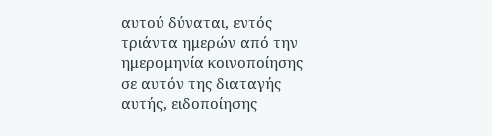αυτού δύναται, εντός τριάντα ημερών από την ημερομηνία κοινοποίησης σε αυτόν της διαταγής αυτής, ειδοποίησης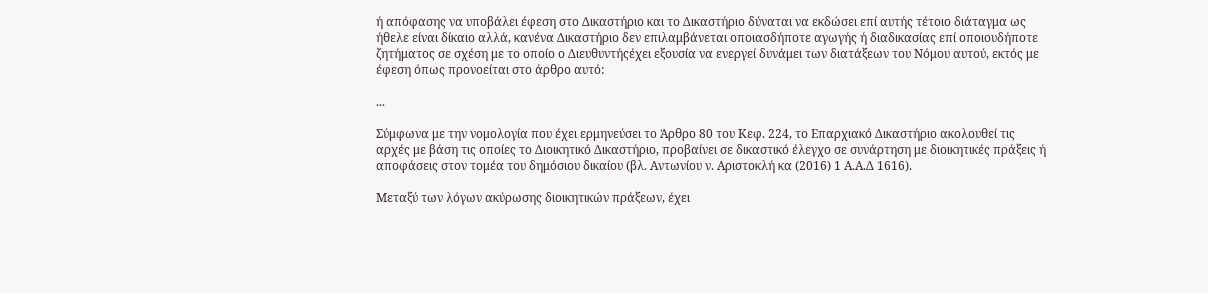ή απόφασης να υποβάλει έφεση στο Δικαστήριο και το Δικαστήριο δύναται να εκδώσει επί αυτής τέτοιο διάταγμα ως ήθελε είναι δίκαιο αλλά, κανένα Δικαστήριο δεν επιλαμβάνεται οποιασδήποτε αγωγής ή διαδικασίας επί οποιουδήποτε ζητήματος σε σχέση με το οποίο ο Διευθυντήςέχει εξουσία να ενεργεί δυνάμει των διατάξεων του Νόμου αυτού, εκτός με έφεση όπως προνοείται στο άρθρο αυτό:

...

Σύμφωνα με την νομολογία που έχει ερμηνεύσει το Άρθρο 80 του Κεφ. 224, το Επαρχιακό Δικαστήριο ακολουθεί τις αρχές με βάση τις οποίες το Διοικητικό Δικαστήριο, προβαίνει σε δικαστικό έλεγχο σε συνάρτηση με διοικητικές πράξεις ή αποφάσεις στον τομέα του δημόσιου δικαίου (βλ. Αντωνίου ν. Αριστοκλή κα (2016) 1 Α.Α.Δ 1616).

Μεταξύ των λόγων ακύρωσης διοικητικών πράξεων, έχει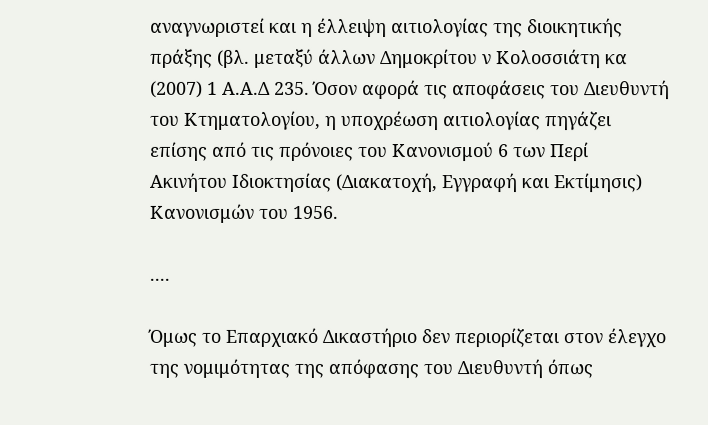αναγνωριστεί και η έλλειψη αιτιολογίας της διοικητικής πράξης (βλ. μεταξύ άλλων Δημοκρίτου ν Κολοσσιάτη κα (2007) 1 Α.Α.Δ 235. Όσον αφορά τις αποφάσεις του Διευθυντή του Κτηματολογίου, η υποχρέωση αιτιολογίας πηγάζει επίσης από τις πρόνοιες του Κανονισμού 6 των Περί Ακινήτου Ιδιοκτησίας (Διακατοχή, Εγγραφή και Εκτίμησις) Κανονισμών του 1956.

....

Όμως το Επαρχιακό Δικαστήριο δεν περιορίζεται στον έλεγχο της νομιμότητας της απόφασης του Διευθυντή όπως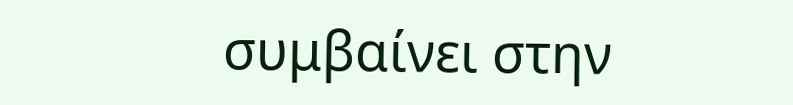συμβαίνει στην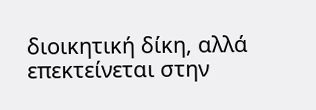διοικητική δίκη, αλλά επεκτείνεται στην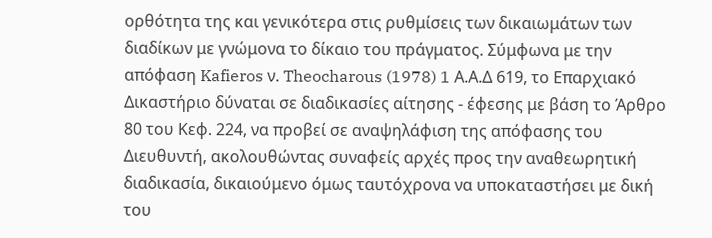ορθότητα της και γενικότερα στις ρυθμίσεις των δικαιωμάτων των διαδίκων με γνώμονα το δίκαιο του πράγματος. Σύμφωνα με την απόφαση Kafieros ν. Theocharous (1978) 1 Α.Α.Δ 619, το Επαρχιακό Δικαστήριο δύναται σε διαδικασίες αίτησης - έφεσης με βάση το Άρθρο 80 του Κεφ. 224, να προβεί σε αναψηλάφιση της απόφασης του Διευθυντή, ακολουθώντας συναφείς αρχές προς την αναθεωρητική διαδικασία, δικαιούμενο όμως ταυτόχρονα να υποκαταστήσει με δική του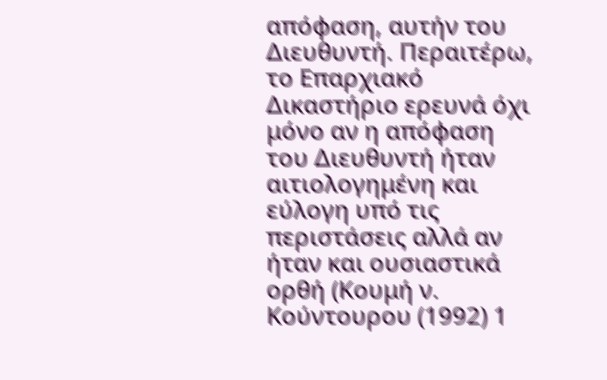απόφαση, αυτήν του Διευθυντή. Περαιτέρω, το Επαρχιακό Δικαστήριο ερευνά όχι μόνο αν η απόφαση του Διευθυντή ήταν αιτιολογημένη και εύλογη υπό τις περιστάσεις αλλά αν ήταν και ουσιαστικά ορθή (Κουμή ν. Κούντουρου (1992) 1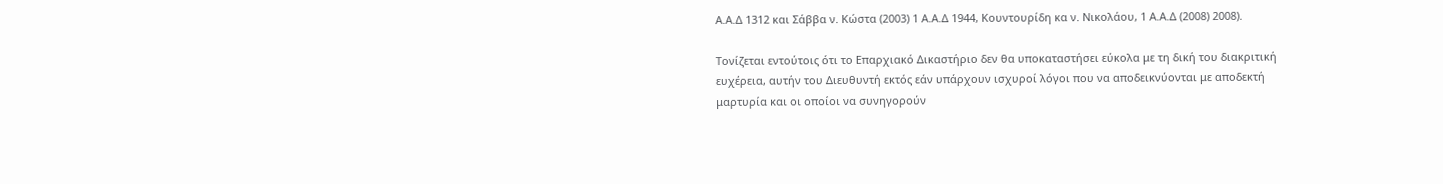Α.Α.Δ 1312 και Σάββα ν. Κώστα (2003) 1 Α.Α.Δ 1944, Κουντουρίδη κα ν. Νικολάου, 1 Α.Α.Δ (2008) 2008).

Τονίζεται εντούτοις ότι το Επαρχιακό Δικαστήριο δεν θα υποκαταστήσει εύκολα με τη δική του διακριτική ευχέρεια, αυτήν του Διευθυντή εκτός εάν υπάρχουν ισχυροί λόγοι που να αποδεικνύονται με αποδεκτή μαρτυρία και οι οποίοι να συνηγορούν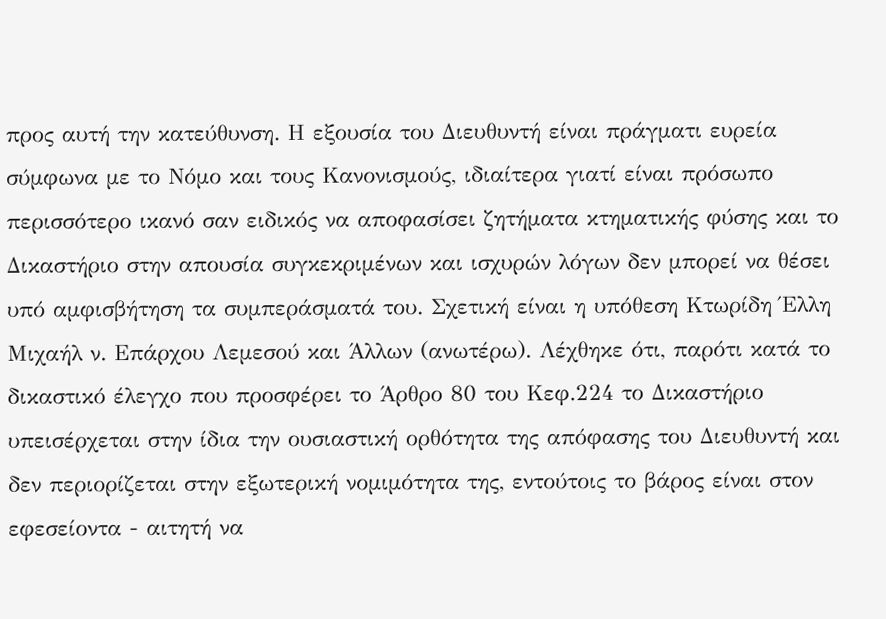προς αυτή την κατεύθυνση. Η εξουσία του Διευθυντή είναι πράγματι ευρεία σύμφωνα με το Νόμο και τους Κανονισμούς, ιδιαίτερα γιατί είναι πρόσωπο περισσότερο ικανό σαν ειδικός να αποφασίσει ζητήματα κτηματικής φύσης και το Δικαστήριο στην απουσία συγκεκριμένων και ισχυρών λόγων δεν μπορεί να θέσει υπό αμφισβήτηση τα συμπεράσματά του. Σχετική είναι η υπόθεση Κτωρίδη Έλλη Μιχαήλ ν. Επάρχου Λεμεσού και Άλλων (ανωτέρω). Λέχθηκε ότι, παρότι κατά το δικαστικό έλεγχο που προσφέρει το Άρθρο 80 του Κεφ.224 το Δικαστήριο υπεισέρχεται στην ίδια την ουσιαστική ορθότητα της απόφασης του Διευθυντή και δεν περιορίζεται στην εξωτερική νομιμότητα της, εντούτοις το βάρος είναι στον εφεσείοντα - αιτητή να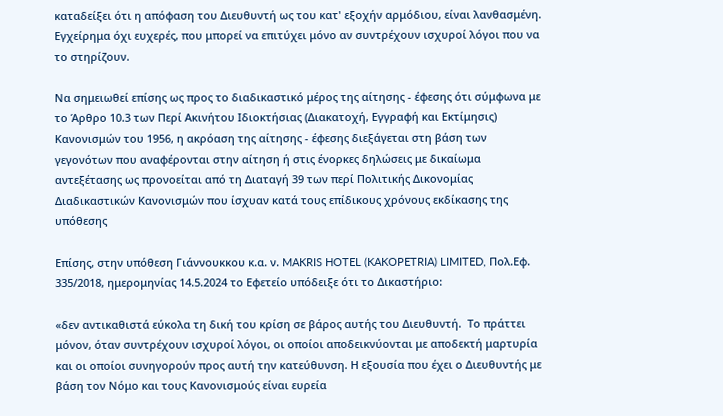καταδείξει ότι η απόφαση του Διευθυντή ως του κατ' εξοχήν αρμόδιου, είναι λανθασμένη. Εγχείρημα όχι ευχερές, που μπορεί να επιτύχει μόνο αν συντρέχουν ισχυροί λόγοι που να το στηρίζουν.

Να σημειωθεί επίσης ως προς το διαδικαστικό μέρος της αίτησης - έφεσης ότι σύμφωνα με το Άρθρο 10.3 των Περί Ακινήτου Ιδιοκτήσιας (Διακατοχή, Εγγραφή και Εκτίμησις) Κανονισμών του 1956, η ακρόαση της αίτησης - έφεσης διεξάγεται στη βάση των γεγονότων που αναφέρονται στην αίτηση ή στις ένορκες δηλώσεις με δικαίωμα αντεξέτασης ως προνοείται από τη Διαταγή 39 των περί Πολιτικής Δικονομίας Διαδικαστικών Κανονισμών που ίσχυαν κατά τους επίδικους χρόνους εκδίκασης της υπόθεσης

Επίσης, στην υπόθεση Γιάννουκκου κ.α. ν. MAKRIS HOTEL (KAKOPETRIA) LIMITED, Πολ.Εφ. 335/2018, ημερομηνίας 14.5.2024 το Εφετείο υπόδειξε ότι το Δικαστήριο:

«δεν αντικαθιστά εύκολα τη δική του κρίση σε βάρος αυτής του Διευθυντή.  Το πράττει μόνον, όταν συντρέχουν ισχυροί λόγοι, οι οποίοι αποδεικνύονται με αποδεκτή μαρτυρία και οι οποίοι συνηγορούν προς αυτή την κατεύθυνση. Η εξουσία που έχει ο Διευθυντής με βάση τον Νόμο και τους Κανονισμούς είναι ευρεία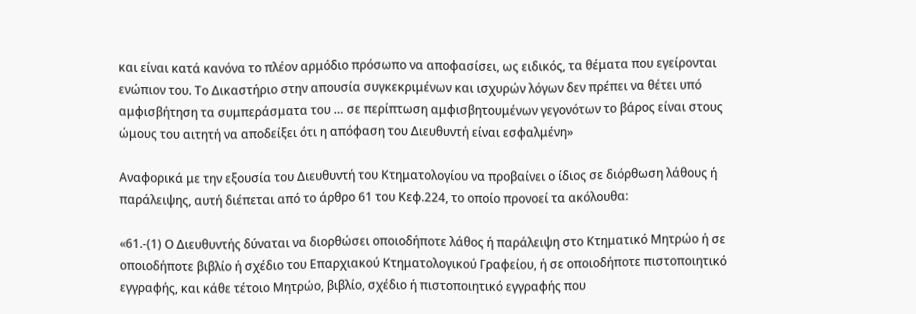και είναι κατά κανόνα το πλέον αρμόδιο πρόσωπο να αποφασίσει, ως ειδικός, τα θέματα που εγείρονται ενώπιον του. Το Δικαστήριο στην απουσία συγκεκριμένων και ισχυρών λόγων δεν πρέπει να θέτει υπό αμφισβήτηση τα συμπεράσματα του … σε περίπτωση αμφισβητουμένων γεγονότων το βάρος είναι στους ώμους του αιτητή να αποδείξει ότι η απόφαση του Διευθυντή είναι εσφαλμένη»

Αναφορικά με την εξουσία του Διευθυντή του Κτηματολογίου να προβαίνει ο ίδιος σε διόρθωση λάθους ή παράλειψης, αυτή διέπεται από το άρθρο 61 του Κεφ.224, το οποίο προνοεί τα ακόλουθα:

«61.-(1) Ο Διευθυντής δύναται να διορθώσει οποιοδήποτε λάθος ή παράλειψη στο Κτηματικό Μητρώο ή σε οποιοδήποτε βιβλίο ή σχέδιο του Επαρχιακού Κτηματολογικού Γραφείου, ή σε οποιοδήποτε πιστοποιητικό εγγραφής, και κάθε τέτοιο Μητρώο, βιβλίο, σχέδιο ή πιστοποιητικό εγγραφής που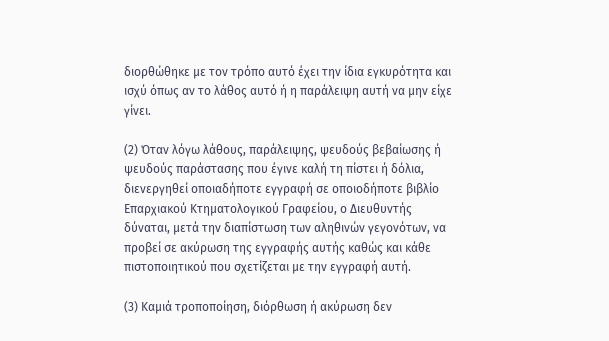διορθώθηκε με τον τρόπο αυτό έχει την ίδια εγκυρότητα και ισχύ όπως αν το λάθος αυτό ή η παράλειψη αυτή να μην είχε γίνει.

(2) Όταν λόγω λάθους, παράλειψης, ψευδούς βεβαίωσης ή ψευδούς παράστασης που έγινε καλή τη πίστει ή δόλια, διενεργηθεί οποιαδήποτε εγγραφή σε οποιοδήποτε βιβλίο Επαρχιακού Κτηματολογικού Γραφείου, ο Διευθυντής δύναται, μετά την διαπίστωση των αληθινών γεγονότων, να προβεί σε ακύρωση της εγγραφής αυτής καθώς και κάθε πιστοποιητικού που σχετίζεται με την εγγραφή αυτή.

(3) Καμιά τροποποίηση, διόρθωση ή ακύρωση δεν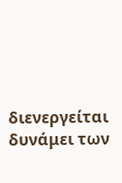διενεργείται δυνάμει των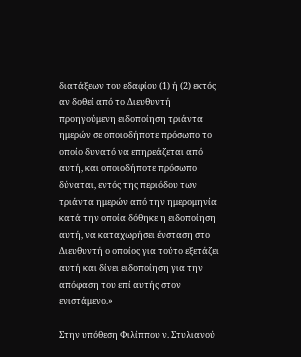διατάξεων του εδαφίου (1) ή (2) εκτός αν δοθεί από το Διευθυντή προηγούμενη ειδοποίηση τριάντα ημερών σε οποιοδήποτε πρόσωπο το οποίο δυνατό να επηρεάζεται από αυτή, και οποιοδήποτε πρόσωπο δύναται, εντός της περιόδου των τριάντα ημερών από την ημερομηνία κατά την οποία δόθηκε η ειδοποίηση αυτή, να καταχωρήσει ένσταση στο Διευθυντή ο οποίος για τούτο εξετάζει αυτή και δίνει ειδοποίηση για την απόφαση του επί αυτής στον ενιστάμενο.»

Στην υπόθεση Φιλίππου ν. Στυλιανού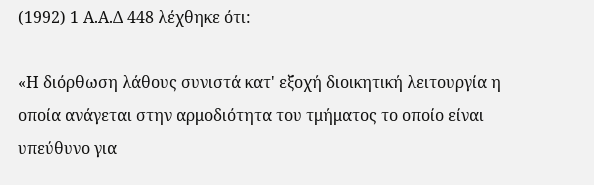(1992) 1 Α.Α.Δ 448 λέχθηκε ότι:

«Η διόρθωση λάθους συνιστά κατ' εξοχή διοικητική λειτουργία η οποία ανάγεται στην αρμοδιότητα του τμήματος το οποίο είναι υπεύθυνο για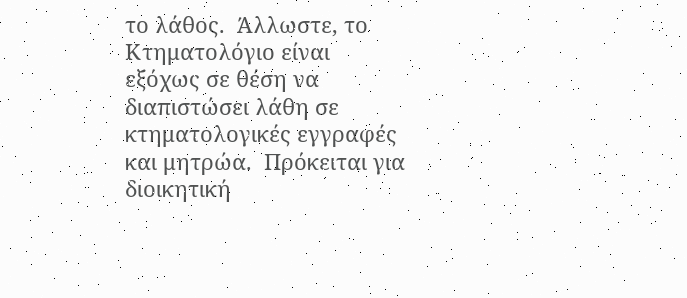το λάθος.  Άλλωστε, το Κτηματολόγιο είναι εξόχως σε θέση να διαπιστώσει λάθη σε κτηματολογικές εγγραφές και μητρώα.  Πρόκειται για διοικητική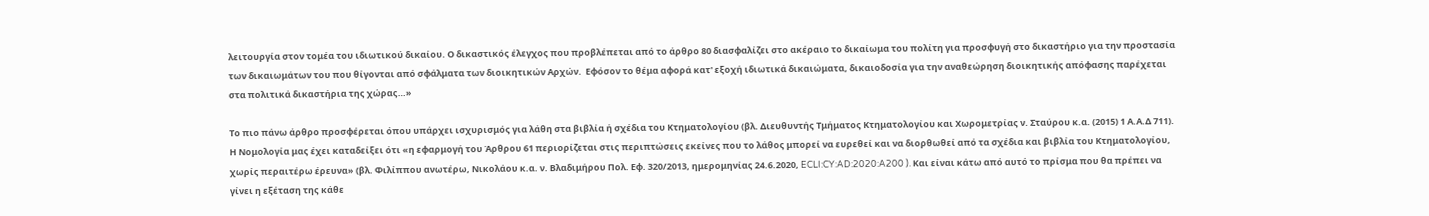λειτουργία στον τομέα του ιδιωτικού δικαίου. Ο δικαστικός έλεγχος που προβλέπεται από το άρθρο 80 διασφαλίζει στο ακέραιο το δικαίωμα του πολίτη για προσφυγή στο δικαστήριο για την προστασία των δικαιωμάτων του που θίγονται από σφάλματα των διοικητικών Αρχών.  Εφόσον το θέμα αφορά κατ' εξοχή ιδιωτικά δικαιώματα, δικαιοδοσία για την αναθεώρηση διοικητικής απόφασης παρέχεται στα πολιτικά δικαστήρια της χώρας…»

Το πιο πάνω άρθρο προσφέρεται όπου υπάρχει ισχυρισμός για λάθη στα βιβλία ή σχέδια του Κτηματολογίου (βλ. Διευθυντής Τμήματος Κτηματολογίου και Χωρομετρίας ν. Σταύρου κ.α. (2015) 1 Α.Α.Δ 711). Η Νομολογία μας έχει καταδείξει ότι «η εφαρμογή του Άρθρου 61 περιορίζεται στις περιπτώσεις εκείνες που το λάθος μπορεί να ευρεθεί και να διορθωθεί από τα σχέδια και βιβλία του Κτηματολογίου, χωρίς περαιτέρω έρευνα» (βλ. Φιλίππου ανωτέρω, Νικολάου κ.α. ν. Βλαδιμήρου Πολ. Εφ. 320/2013, ημερομηνίας 24.6.2020, ECLI:CY:AD:2020:A200 ). Και είναι κάτω από αυτό το πρίσμα που θα πρέπει να γίνει η εξέταση της κάθε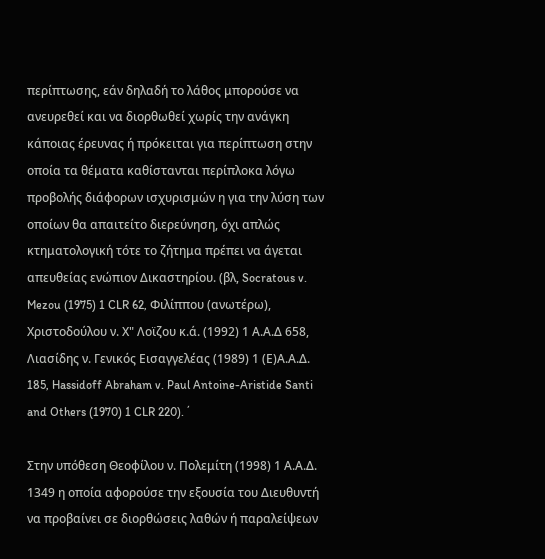περίπτωσης, εάν δηλαδή το λάθος μπορούσε να ανευρεθεί και να διορθωθεί χωρίς την ανάγκη κάποιας έρευνας ή πρόκειται για περίπτωση στην οποία τα θέματα καθίστανται περίπλοκα λόγω προβολής διάφορων ισχυρισμών η για την λύση των οποίων θα απαιτείτο διερεύνηση, όχι απλώς κτηματολογική τότε το ζήτημα πρέπει να άγεται απευθείας ενώπιον Δικαστηρίου. (βλ, Socratous v. Mezou (1975) 1 CLR 62, Φιλίππου (ανωτέρω), Χριστοδούλου ν. Χ" Λοϊζου κ.ά. (1992) 1 Α.Α.Δ 658, Λιασίδης ν. Γενικός Εισαγγελέας (1989) 1 (Ε)Α.Α.Δ. 185, Hassidoff Abraham v. Paul Antoine-Aristide Santi and Others (1970) 1 CLR 220). ΄

Στην υπόθεση Θεοφίλου ν. Πολεμίτη (1998) 1 Α.Α.Δ. 1349 η οποία αφορούσε την εξουσία του Διευθυντή να προβαίνει σε διορθώσεις λαθών ή παραλείψεων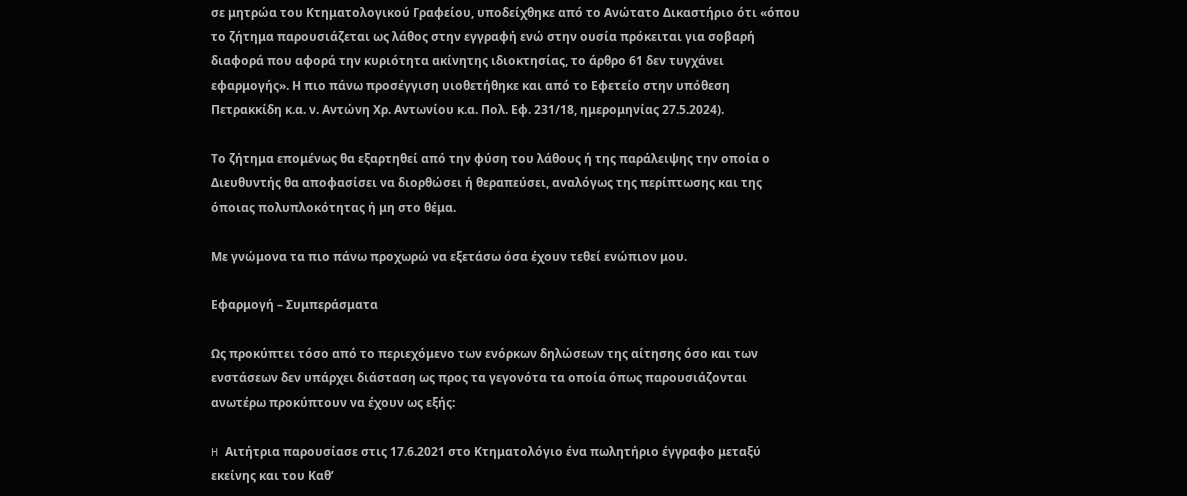σε μητρώα του Κτηματολογικού Γραφείου, υποδείχθηκε από το Ανώτατο Δικαστήριο ότι «όπου το ζήτημα παρουσιάζεται ως λάθος στην εγγραφή ενώ στην ουσία πρόκειται για σοβαρή διαφορά που αφορά την κυριότητα ακίνητης ιδιοκτησίας, το άρθρο 61 δεν τυγχάνει εφαρμογής». Η πιο πάνω προσέγγιση υιοθετήθηκε και από το Εφετείο στην υπόθεση Πετρακκίδη κ.α. ν. Αντώνη Χρ. Αντωνίου κ.α. Πολ. Εφ. 231/18, ημερομηνίας 27.5.2024).

Το ζήτημα επομένως θα εξαρτηθεί από την φύση του λάθους ή της παράλειψης την οποία ο Διευθυντής θα αποφασίσει να διορθώσει ή θεραπεύσει, αναλόγως της περίπτωσης και της όποιας πολυπλοκότητας ή μη στο θέμα.

Με γνώμονα τα πιο πάνω προχωρώ να εξετάσω όσα έχουν τεθεί ενώπιον μου.

Εφαρμογή – Συμπεράσματα

Ως προκύπτει τόσο από το περιεχόμενο των ενόρκων δηλώσεων της αίτησης όσο και των ενστάσεων δεν υπάρχει διάσταση ως προς τα γεγονότα τα οποία όπως παρουσιάζονται ανωτέρω προκύπτουν να έχουν ως εξής:

H Αιτήτρια παρουσίασε στις 17.6.2021 στο Κτηματολόγιο ένα πωλητήριο έγγραφο μεταξύ εκείνης και του Καθ’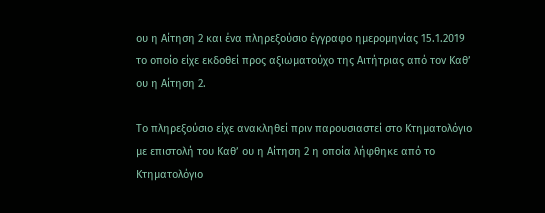ου η Αίτηση 2 και ένα πληρεξούσιο έγγραφο ημερομηνίας 15.1.2019 το οποίο είχε εκδοθεί προς αξιωματούχο της Αιτήτριας από τον Καθ’ ου η Αίτηση 2.

Το πληρεξούσιο είχε ανακληθεί πριν παρουσιαστεί στο Κτηματολόγιο με επιστολή του Καθ’ ου η Αίτηση 2 η οποία λήφθηκε από το Κτηματολόγιο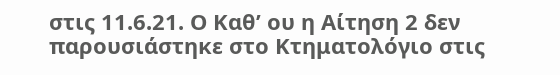στις 11.6.21. Ο Καθ’ ου η Αίτηση 2 δεν παρουσιάστηκε στο Κτηματολόγιο στις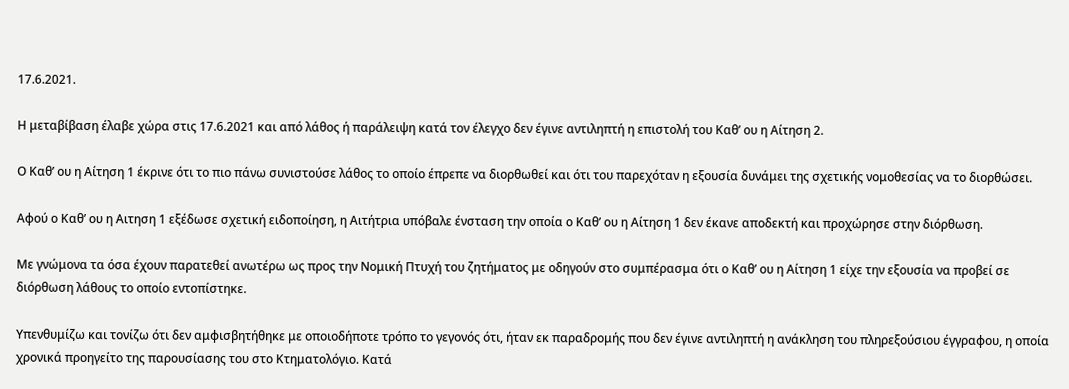17.6.2021.

Η μεταβίβαση έλαβε χώρα στις 17.6.2021 και από λάθος ή παράλειψη κατά τον έλεγχο δεν έγινε αντιληπτή η επιστολή του Καθ’ ου η Αίτηση 2.

Ο Καθ’ ου η Αίτηση 1 έκρινε ότι το πιο πάνω συνιστούσε λάθος το οποίο έπρεπε να διορθωθεί και ότι του παρεχόταν η εξουσία δυνάμει της σχετικής νομοθεσίας να το διορθώσει.

Αφού ο Καθ’ ου η Αιτηση 1 εξέδωσε σχετική ειδοποίηση, η Αιτήτρια υπόβαλε ένσταση την οποία ο Καθ’ ου η Αίτηση 1 δεν έκανε αποδεκτή και προχώρησε στην διόρθωση.

Με γνώμονα τα όσα έχουν παρατεθεί ανωτέρω ως προς την Νομική Πτυχή του ζητήματος με οδηγούν στο συμπέρασμα ότι ο Καθ’ ου η Αίτηση 1 είχε την εξουσία να προβεί σε διόρθωση λάθους το οποίο εντοπίστηκε.

Υπενθυμίζω και τονίζω ότι δεν αμφισβητήθηκε με οποιοδήποτε τρόπο το γεγονός ότι, ήταν εκ παραδρομής που δεν έγινε αντιληπτή η ανάκληση του πληρεξούσιου έγγραφου, η οποία χρονικά προηγείτο της παρουσίασης του στο Κτηματολόγιο. Κατά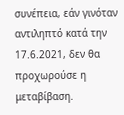συνέπεια, εάν γινόταν αντιληπτό κατά την 17.6.2021, δεν θα προχωρούσε η μεταβίβαση.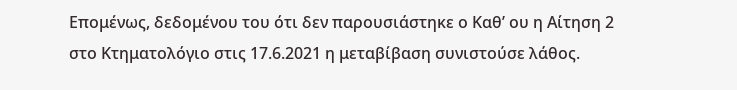Επομένως, δεδομένου του ότι δεν παρουσιάστηκε ο Καθ’ ου η Αίτηση 2 στο Κτηματολόγιο στις 17.6.2021 η μεταβίβαση συνιστούσε λάθος.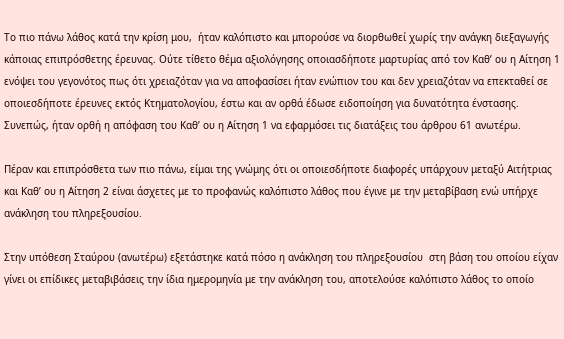Το πιο πάνω λάθος κατά την κρίση μου,  ήταν καλόπιστο και μπορούσε να διορθωθεί χωρίς την ανάγκη διεξαγωγής κάποιας επιπρόσθετης έρευνας. Ούτε τίθετο θέμα αξιολόγησης οποιασδήποτε μαρτυρίας από τον Καθ’ ου η Αίτηση 1 ενόψει του γεγονότος πως ότι χρειαζόταν για να αποφασίσει ήταν ενώπιον του και δεν χρειαζόταν να επεκταθεί σε οποιεσδήποτε έρευνες εκτός Κτηματολογίου, έστω και αν ορθά έδωσε ειδοποίηση για δυνατότητα ένστασης. Συνεπώς, ήταν ορθή η απόφαση του Καθ’ ου η Αίτηση 1 να εφαρμόσει τις διατάξεις του άρθρου 61 ανωτέρω.

Πέραν και επιπρόσθετα των πιο πάνω, είμαι της γνώμης ότι οι οποιεσδήποτε διαφορές υπάρχουν μεταξύ Αιτήτριας και Καθ’ ου η Αίτηση 2 είναι άσχετες με το προφανώς καλόπιστο λάθος που έγινε με την μεταβίβαση ενώ υπήρχε ανάκληση του πληρεξουσίου.

Στην υπόθεση Σταύρου (ανωτέρω) εξετάστηκε κατά πόσο η ανάκληση του πληρεξουσίου  στη βάση του οποίου είχαν γίνει οι επίδικες μεταβιβάσεις την ίδια ημερομηνία με την ανάκληση του, αποτελούσε καλόπιστο λάθος το οποίο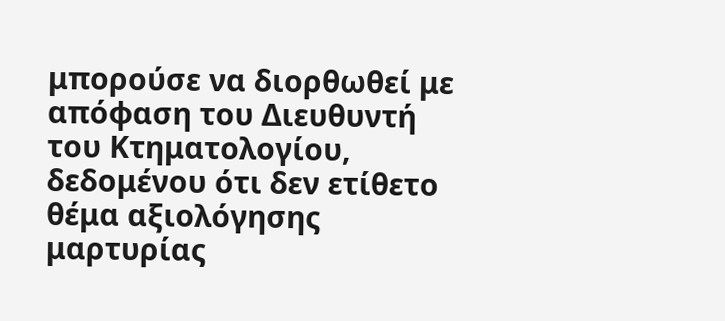μπορούσε να διορθωθεί με απόφαση του Διευθυντή του Κτηματολογίου, δεδομένου ότι δεν ετίθετο θέμα αξιολόγησης μαρτυρίας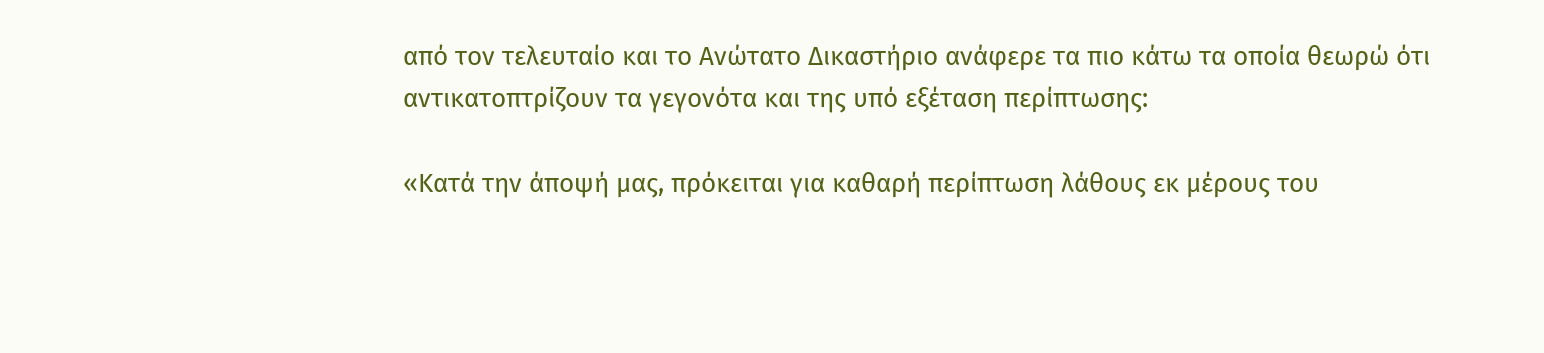από τον τελευταίο και το Ανώτατο Δικαστήριο ανάφερε τα πιο κάτω τα οποία θεωρώ ότι αντικατοπτρίζουν τα γεγονότα και της υπό εξέταση περίπτωσης:

«Κατά την άποψή μας, πρόκειται για καθαρή περίπτωση λάθους εκ μέρους του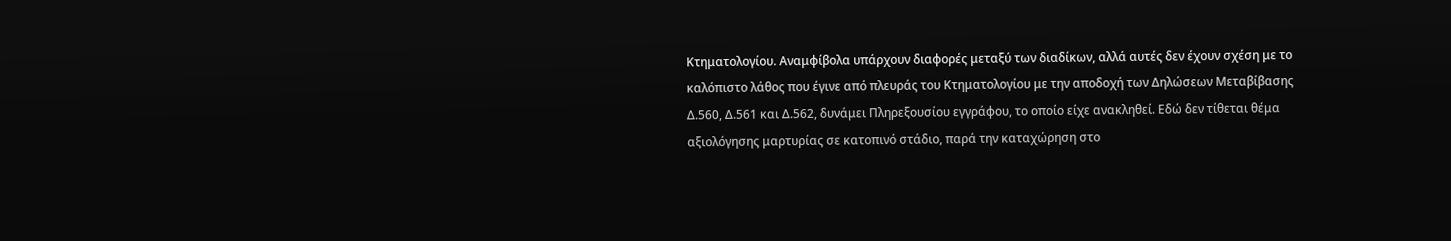Κτηματολογίου. Αναμφίβολα υπάρχουν διαφορές μεταξύ των διαδίκων, αλλά αυτές δεν έχουν σχέση με το καλόπιστο λάθος που έγινε από πλευράς του Κτηματολογίου με την αποδοχή των Δηλώσεων Μεταβίβασης Δ.560, Δ.561 και Δ.562, δυνάμει Πληρεξουσίου εγγράφου, το οποίο είχε ανακληθεί. Εδώ δεν τίθεται θέμα αξιολόγησης μαρτυρίας σε κατοπινό στάδιο, παρά την καταχώρηση στο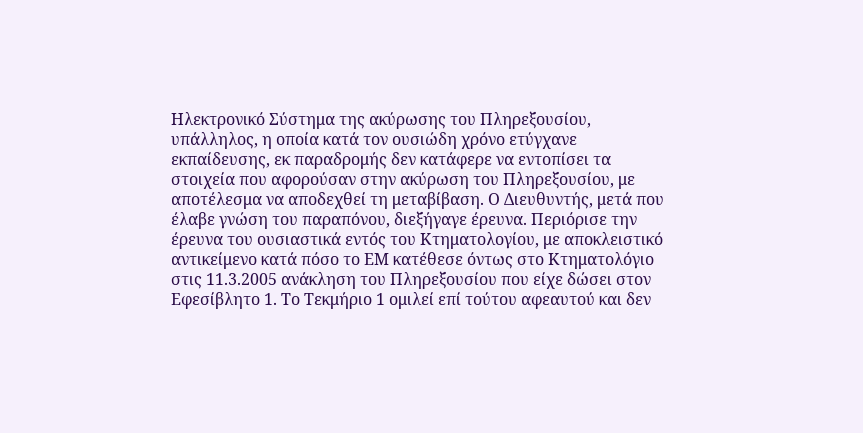Ηλεκτρονικό Σύστημα της ακύρωσης του Πληρεξουσίου, υπάλληλος, η οποία κατά τον ουσιώδη χρόνο ετύγχανε εκπαίδευσης, εκ παραδρομής δεν κατάφερε να εντοπίσει τα στοιχεία που αφορούσαν στην ακύρωση του Πληρεξουσίου, με αποτέλεσμα να αποδεχθεί τη μεταβίβαση. Ο Διευθυντής, μετά που έλαβε γνώση του παραπόνου, διεξήγαγε έρευνα. Περιόρισε την έρευνα του ουσιαστικά εντός του Κτηματολογίου, με αποκλειστικό αντικείμενο κατά πόσο το ΕΜ κατέθεσε όντως στο Κτηματολόγιο στις 11.3.2005 ανάκληση του Πληρεξουσίου που είχε δώσει στον Εφεσίβλητο 1. Το Τεκμήριο 1 ομιλεί επί τούτου αφεαυτού και δεν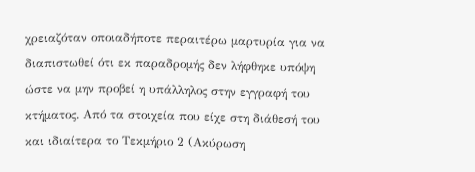χρειαζόταν οποιαδήποτε περαιτέρω μαρτυρία για να διαπιστωθεί ότι εκ παραδρομής δεν λήφθηκε υπόψη ώστε να μην προβεί η υπάλληλος στην εγγραφή του κτήματος. Από τα στοιχεία που είχε στη διάθεσή του και ιδιαίτερα το Τεκμήριο 2 (Ακύρωση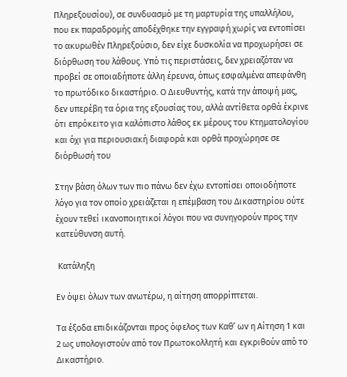Πληρεξουσίου), σε συνδυασμό με τη μαρτυρία της υπαλλήλου, που εκ παραδρομής αποδέχθηκε την εγγραφή χωρίς να εντοπίσει το ακυρωθέν Πληρεξούσιο, δεν είχε δυσκολία να προχωρήσει σε διόρθωση του λάθους. Υπό τις περιστάσεις, δεν χρειαζόταν να προβεί σε οποιαδήποτε άλλη έρευνα, όπως εσφαλμένα απεφάνθη το πρωτόδικο δικαστήριο. Ο Διευθυντής, κατά την άποψή μας, δεν υπερέβη τα όρια της εξουσίας του, αλλά αντίθετα ορθά έκρινε ότι επρόκειτο για καλόπιστο λάθος εκ μέρους του Κτηματολογίου και όχι για περιουσιακή διαφορά και ορθά προχώρησε σε διόρθωσή του

Στην βάση όλων των πιο πάνω δεν έχω εντοπίσει οποιοδήποτε λόγο για τον οποίο χρειάζεται η επέμβαση του Δικαστηρίου ούτε έχουν τεθεί ικανοποιητικοί λόγοι που να συνηγορούν προς την κατεύθυνση αυτή.

 Κατάληξη

Εν όψει όλων των ανωτέρω, η αίτηση απορρίπτεται.

Τα έξοδα επιδικάζονται προς όφελος των Καθ’ ων η Αίτηση 1 και 2 ως υπολογιστούν από τον Πρωτοκολλητή και εγκριθούν από το Δικαστήριο.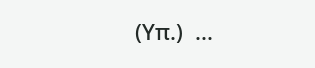(Υπ.)  ...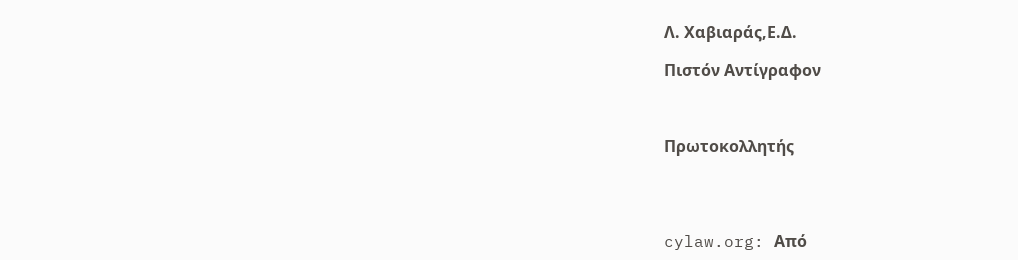Λ. Χαβιαράς,Ε.Δ.

Πιστόν Αντίγραφον



Πρωτοκολλητής




cylaw.org: Από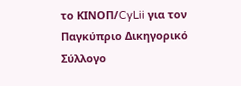το ΚΙΝOΠ/CyLii για τον Παγκύπριο Δικηγορικό Σύλλογο